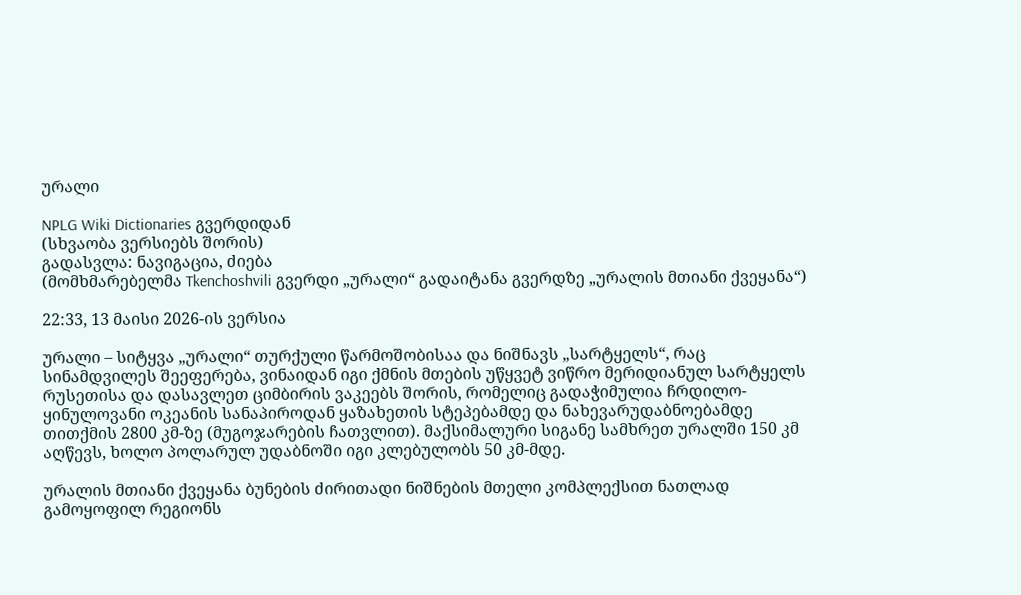ურალი

NPLG Wiki Dictionaries გვერდიდან
(სხვაობა ვერსიებს შორის)
გადასვლა: ნავიგაცია, ძიება
(მომხმარებელმა Tkenchoshvili გვერდი „ურალი“ გადაიტანა გვერდზე „ურალის მთიანი ქვეყანა“)

22:33, 13 მაისი 2026-ის ვერსია

ურალი – სიტყვა „ურალი“ თურქული წარმოშობისაა და ნიშნავს „სარტყელს“, რაც სინამდვილეს შეეფერება, ვინაიდან იგი ქმნის მთების უწყვეტ ვიწრო მერიდიანულ სარტყელს რუსეთისა და დასავლეთ ციმბირის ვაკეებს შორის, რომელიც გადაჭიმულია ჩრდილო-ყინულოვანი ოკეანის სანაპიროდან ყაზახეთის სტეპებამდე და ნახევარუდაბნოებამდე თითქმის 2800 კმ-ზე (მუგოჯარების ჩათვლით). მაქსიმალური სიგანე სამხრეთ ურალში 150 კმ აღწევს, ხოლო პოლარულ უდაბნოში იგი კლებულობს 50 კმ-მდე.

ურალის მთიანი ქვეყანა ბუნების ძირითადი ნიშნების მთელი კომპლექსით ნათლად გამოყოფილ რეგიონს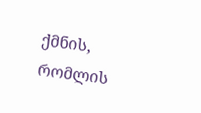ქმნის, რომლის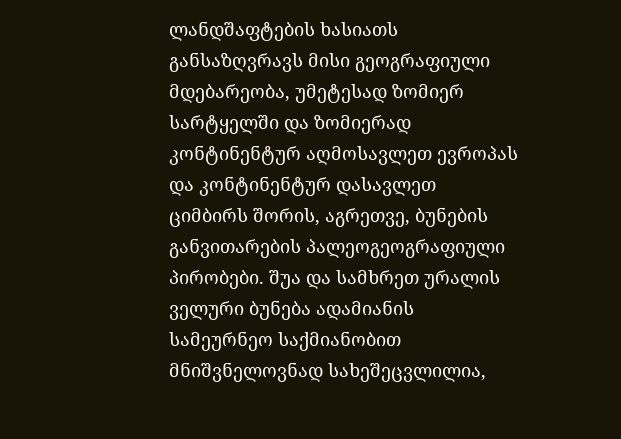ლანდშაფტების ხასიათს განსაზღვრავს მისი გეოგრაფიული მდებარეობა, უმეტესად ზომიერ სარტყელში და ზომიერად კონტინენტურ აღმოსავლეთ ევროპას და კონტინენტურ დასავლეთ ციმბირს შორის, აგრეთვე, ბუნების განვითარების პალეოგეოგრაფიული პირობები. შუა და სამხრეთ ურალის ველური ბუნება ადამიანის სამეურნეო საქმიანობით მნიშვნელოვნად სახეშეცვლილია,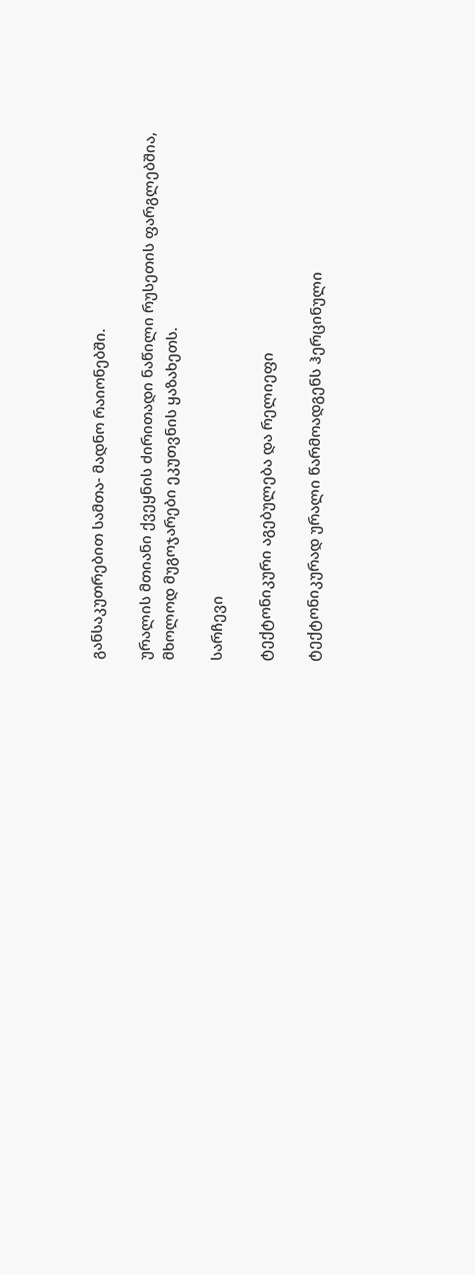განსაკუთრებით სამთა- მადნო რაიონებში.

ურალის მთიანი ქვეყნის ძირითადი ნაწილი რუსეთის ფარგლებშია, მხოლოდ მუგოჯარები ეკუთვნის ყაზახეთს.

სარჩევი

ტექტონიკური აგებულება და რელიეფი

ტექტონიკურად ურალი წარმოადგენს ჰერცინული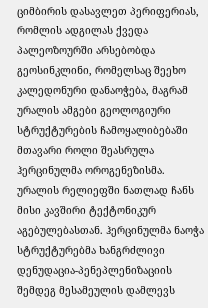ციმბირის დასავლეთ პერიფერიას, რომლის ადგილას ქვედა პალეოზოურში არსებობდა გეოსინკლინი, რომელსაც შეეხო კალედონური დანაოჭება, მაგრამ ურალის ამგები გეოლოგიური სტრუქტურების ჩამოყალიბებაში მთავარი როლი შეასრულა ჰერცინულმა ოროგენეზისმა. ურალის რელიეფში ნათლად ჩანს მისი კავშირი ტექტონიკურ აგებულებასთან. ჰერცინულმა ნაოჭა სტრუქტურებმა ხანგრძლივი დენუდაცია-პენეპლენიზაციის შემდეგ მესამეულის დამლევს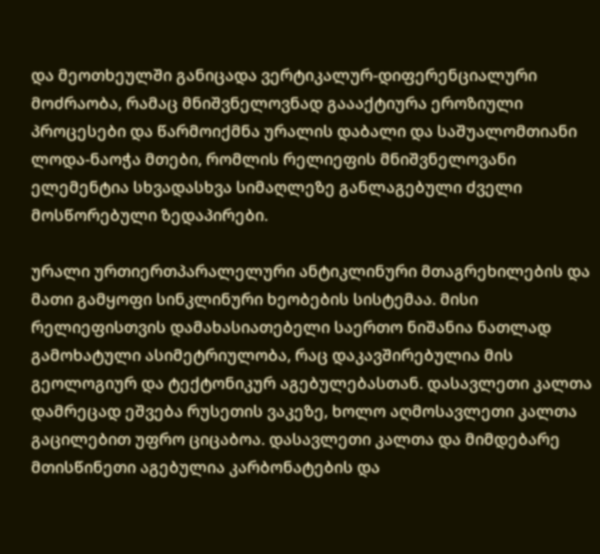და მეოთხეულში განიცადა ვერტიკალურ-დიფერენციალური მოძრაობა, რამაც მნიშვნელოვნად გაააქტიურა ეროზიული პროცესები და წარმოიქმნა ურალის დაბალი და საშუალომთიანი ლოდა-ნაოჭა მთები, რომლის რელიეფის მნიშვნელოვანი ელემენტია სხვადასხვა სიმაღლეზე განლაგებული ძველი მოსწორებული ზედაპირები.

ურალი ურთიერთპარალელური ანტიკლინური მთაგრეხილების და მათი გამყოფი სინკლინური ხეობების სისტემაა. მისი რელიეფისთვის დამახასიათებელი საერთო ნიშანია ნათლად გამოხატული ასიმეტრიულობა, რაც დაკავშირებულია მის გეოლოგიურ და ტექტონიკურ აგებულებასთან. დასავლეთი კალთა დამრეცად ეშვება რუსეთის ვაკეზე, ხოლო აღმოსავლეთი კალთა გაცილებით უფრო ციცაბოა. დასავლეთი კალთა და მიმდებარე მთისწინეთი აგებულია კარბონატების და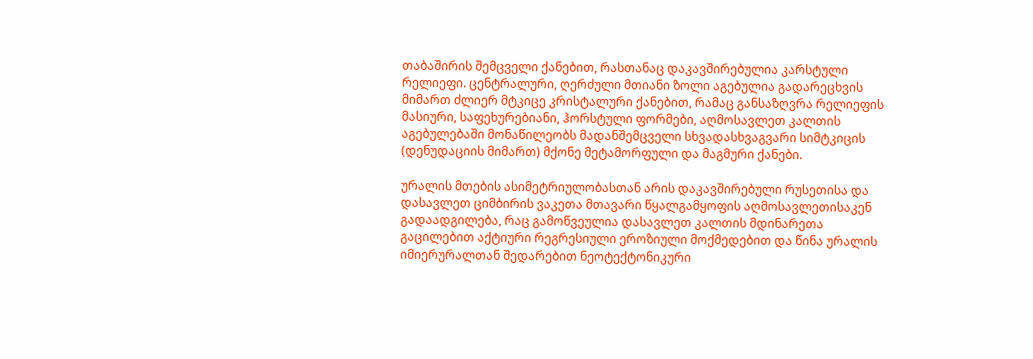თაბაშირის შემცველი ქანებით, რასთანაც დაკავშირებულია კარსტული რელიეფი. ცენტრალური, ღერძული მთიანი ზოლი აგებულია გადარეცხვის მიმართ ძლიერ მტკიცე კრისტალური ქანებით, რამაც განსაზღვრა რელიეფის მასიური, საფეხურებიანი, ჰორსტული ფორმები, აღმოსავლეთ კალთის აგებულებაში მონაწილეობს მადანშემცველი სხვადასხვაგვარი სიმტკიცის (დენუდაციის მიმართ) მქონე მეტამორფული და მაგმური ქანები.

ურალის მთების ასიმეტრიულობასთან არის დაკავშირებული რუსეთისა და დასავლეთ ციმბირის ვაკეთა მთავარი წყალგამყოფის აღმოსავლეთისაკენ გადაადგილება, რაც გამოწვეულია დასავლეთ კალთის მდინარეთა გაცილებით აქტიური რეგრესიული ეროზიული მოქმედებით და წინა ურალის იმიერურალთან შედარებით ნეოტექტონიკური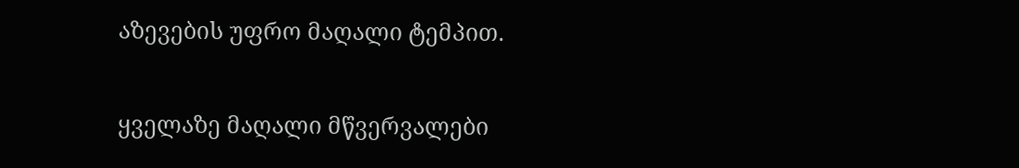აზევების უფრო მაღალი ტემპით.

ყველაზე მაღალი მწვერვალები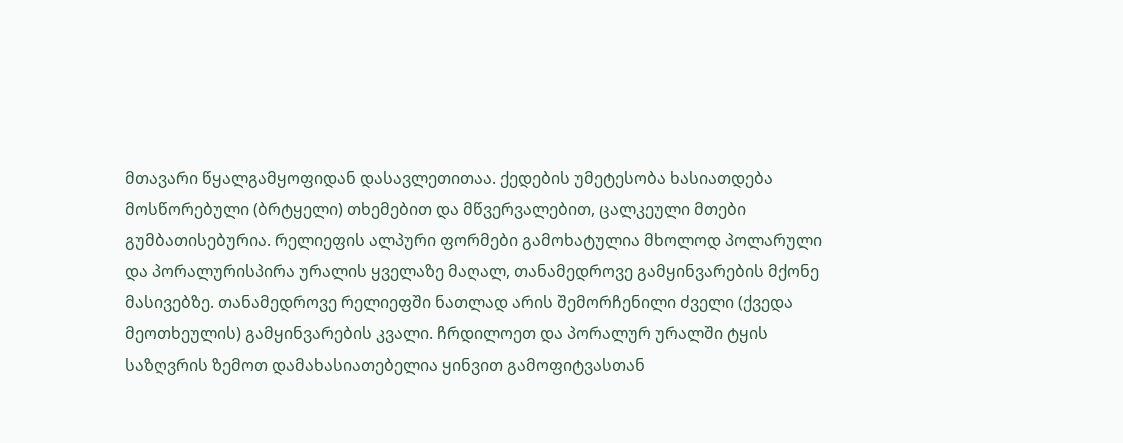მთავარი წყალგამყოფიდან დასავლეთითაა. ქედების უმეტესობა ხასიათდება მოსწორებული (ბრტყელი) თხემებით და მწვერვალებით, ცალკეული მთები გუმბათისებურია. რელიეფის ალპური ფორმები გამოხატულია მხოლოდ პოლარული და პორალურისპირა ურალის ყველაზე მაღალ, თანამედროვე გამყინვარების მქონე მასივებზე. თანამედროვე რელიეფში ნათლად არის შემორჩენილი ძველი (ქვედა მეოთხეულის) გამყინვარების კვალი. ჩრდილოეთ და პორალურ ურალში ტყის საზღვრის ზემოთ დამახასიათებელია ყინვით გამოფიტვასთან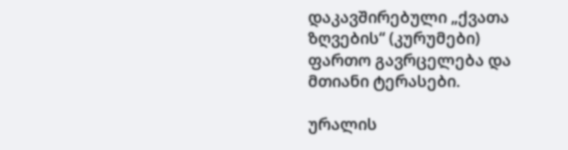დაკავშირებული „ქვათა ზღვების“ (კურუმები) ფართო გავრცელება და მთიანი ტერასები.

ურალის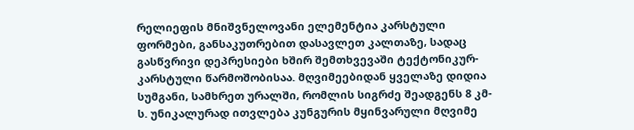რელიეფის მნიშვნელოვანი ელემენტია კარსტული ფორმები, განსაკუთრებით დასავლეთ კალთაზე, სადაც გასწვრივი დეპრესიები ხშირ შემთხვევაში ტექტონიკურ-კარსტული წარმოშობისაა. მღვიმეებიდან ყველაზე დიდია სუმგანი, სამხრეთ ურალში, რომლის სიგრძე შეადგენს 8 კმ-ს. უნიკალურად ითვლება კუნგურის მყინვარული მღვიმე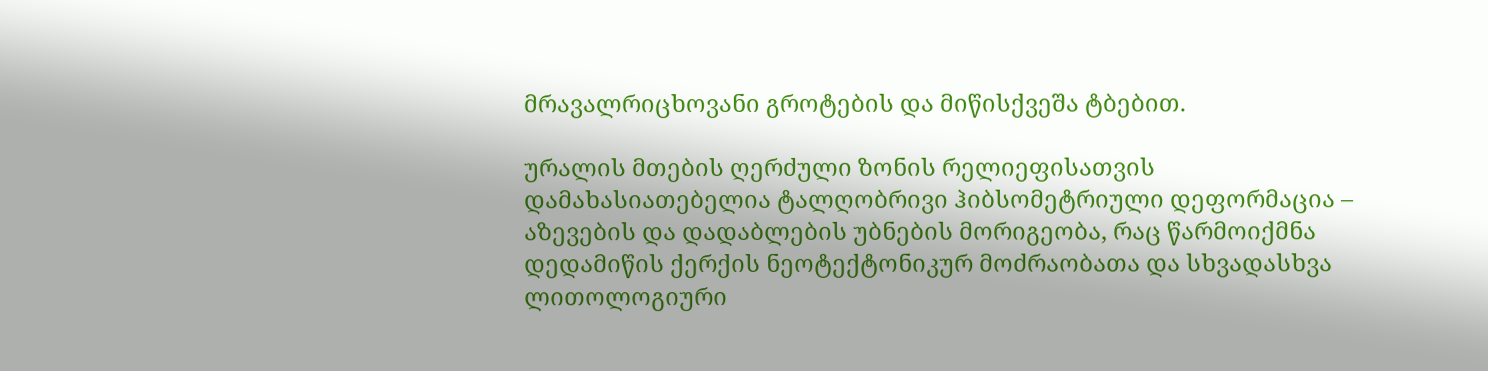მრავალრიცხოვანი გროტების და მიწისქვეშა ტბებით.

ურალის მთების ღერძული ზონის რელიეფისათვის დამახასიათებელია ტალღობრივი ჰიბსომეტრიული დეფორმაცია – აზევების და დადაბლების უბნების მორიგეობა, რაც წარმოიქმნა დედამიწის ქერქის ნეოტექტონიკურ მოძრაობათა და სხვადასხვა ლითოლოგიური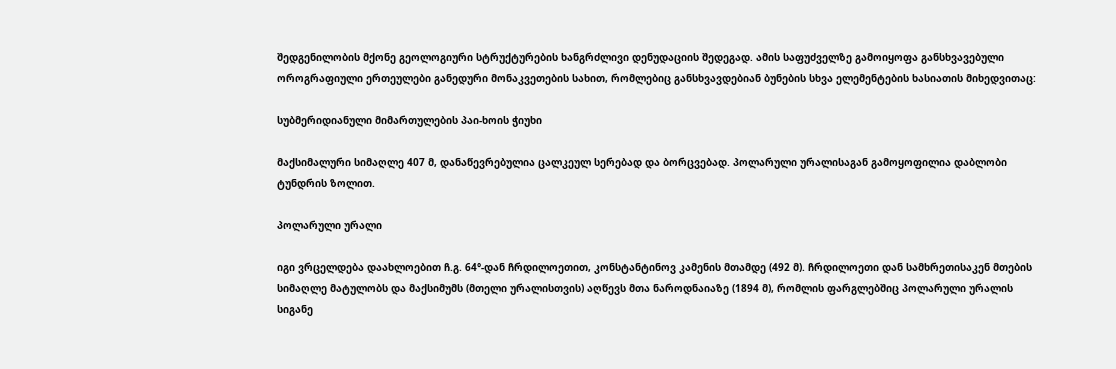შედგენილობის მქონე გეოლოგიური სტრუქტურების ხანგრძლივი დენუდაციის შედეგად. ამის საფუძველზე გამოიყოფა განსხვავებული ოროგრაფიული ერთეულები განედური მონაკვეთების სახით, რომლებიც განსხვავდებიან ბუნების სხვა ელემენტების ხასიათის მიხედვითაც:

სუბმერიდიანული მიმართულების პაი-ხოის ჭიუხი

მაქსიმალური სიმაღლე 407 მ, დანაწევრებულია ცალკეულ სერებად და ბორცვებად. პოლარული ურალისაგან გამოყოფილია დაბლობი ტუნდრის ზოლით.

პოლარული ურალი

იგი ვრცელდება დაახლოებით ჩ.გ. 64°-დან ჩრდილოეთით, კონსტანტინოვ კამენის მთამდე (492 მ). ჩრდილოეთი დან სამხრეთისაკენ მთების სიმაღლე მატულობს და მაქსიმუმს (მთელი ურალისთვის) აღწევს მთა ნაროდნაიაზე (1894 მ), რომლის ფარგლებშიც პოლარული ურალის სიგანე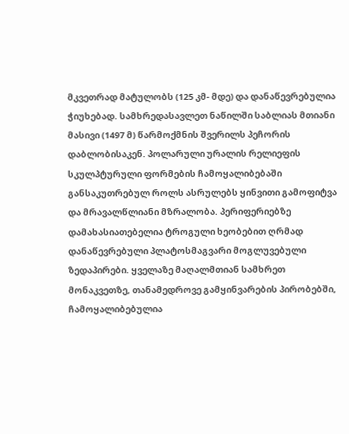მკვეთრად მატულობს (125 კმ- მდე) და დანაწევრებულია ჭიუხებად. სამხრედასავლეთ ნაწილში საბლიას მთიანი მასივი (1497 მ) წარმოქმნის შვერილს პეჩორის დაბლობისაკენ. პოლარული ურალის რელიეფის სკულპტურული ფორმების ჩამოყალიბებაში განსაკუთრებულ როლს ასრულებს ყინვითი გამოფიტვა და მრავალწლიანი მზრალობა. პერიფერიებზე დამახასიათებელია ტროგული ხეობებით ღრმად დანაწევრებული პლატოსმაგვარი მოგლუვებული ზედაპირები. ყველაზე მაღალმთიან სამხრეთ მონაკვეთზე, თანამედროვე გამყინვარების პირობებში, ჩამოყალიბებულია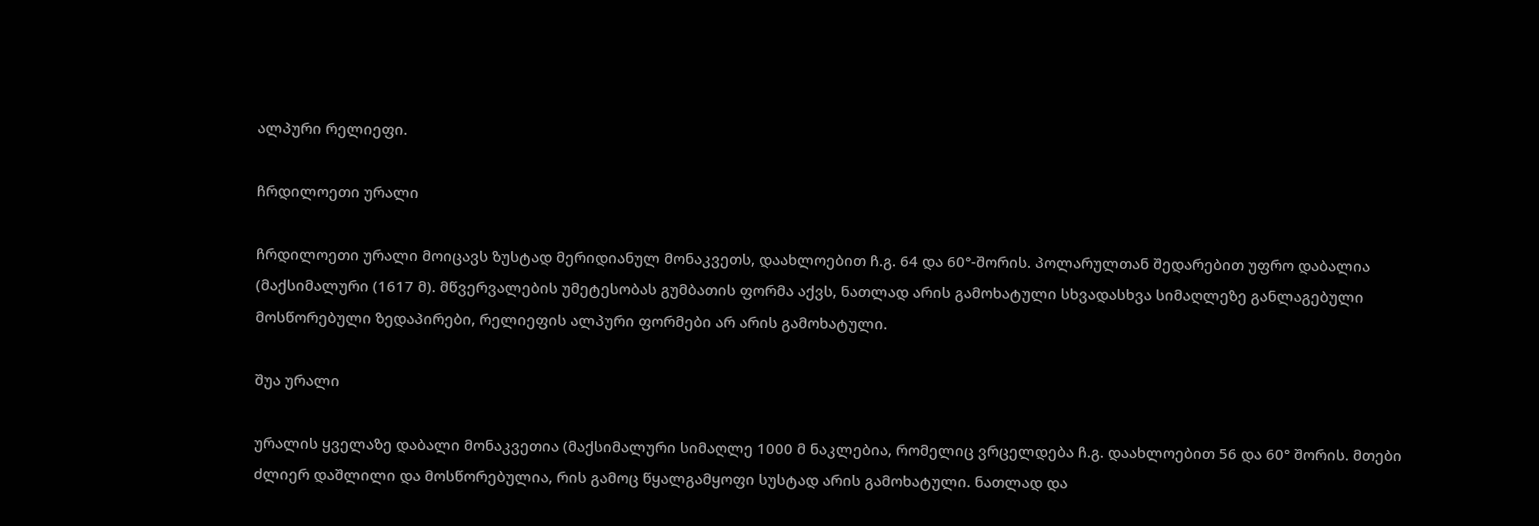ალპური რელიეფი.

ჩრდილოეთი ურალი

ჩრდილოეთი ურალი მოიცავს ზუსტად მერიდიანულ მონაკვეთს, დაახლოებით ჩ.გ. 64 და 60°-შორის. პოლარულთან შედარებით უფრო დაბალია (მაქსიმალური (1617 მ). მწვერვალების უმეტესობას გუმბათის ფორმა აქვს, ნათლად არის გამოხატული სხვადასხვა სიმაღლეზე განლაგებული მოსწორებული ზედაპირები, რელიეფის ალპური ფორმები არ არის გამოხატული.

შუა ურალი

ურალის ყველაზე დაბალი მონაკვეთია (მაქსიმალური სიმაღლე 1000 მ ნაკლებია, რომელიც ვრცელდება ჩ.გ. დაახლოებით 56 და 60° შორის. მთები ძლიერ დაშლილი და მოსწორებულია, რის გამოც წყალგამყოფი სუსტად არის გამოხატული. ნათლად და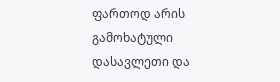ფართოდ არის გამოხატული დასავლეთი და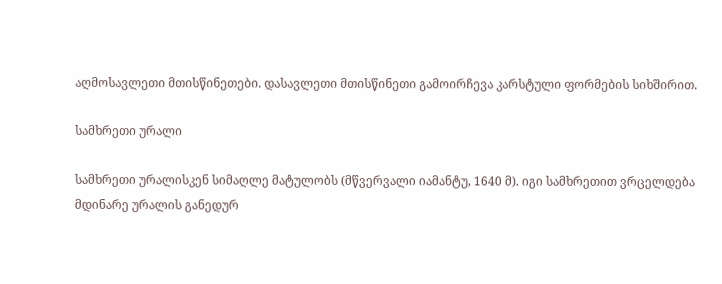აღმოსავლეთი მთისწინეთები. დასავლეთი მთისწინეთი გამოირჩევა კარსტული ფორმების სიხშირით.

სამხრეთი ურალი

სამხრეთი ურალისკენ სიმაღლე მატულობს (მწვერვალი იამანტუ, 1640 მ). იგი სამხრეთით ვრცელდება მდინარე ურალის განედურ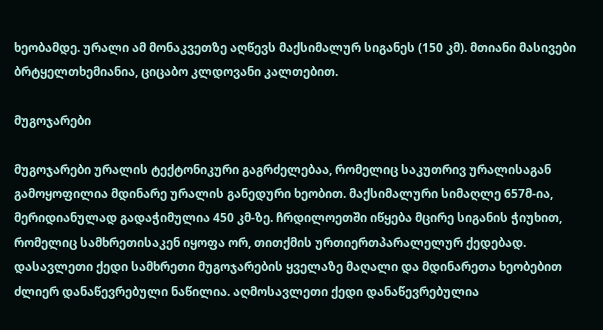ხეობამდე. ურალი ამ მონაკვეთზე აღწევს მაქსიმალურ სიგანეს (150 კმ). მთიანი მასივები ბრტყელთხემიანია, ციცაბო კლდოვანი კალთებით.

მუგოჯარები

მუგოჯარები ურალის ტექტონიკური გაგრძელებაა, რომელიც საკუთრივ ურალისაგან გამოყოფილია მდინარე ურალის განედური ხეობით. მაქსიმალური სიმაღლე 657მ-ია, მერიდიანულად გადაჭიმულია 450 კმ-ზე. ჩრდილოეთში იწყება მცირე სიგანის ჭიუხით, რომელიც სამხრეთისაკენ იყოფა ორ, თითქმის ურთიერთპარალელურ ქედებად. დასავლეთი ქედი სამხრეთი მუგოჯარების ყველაზე მაღალი და მდინარეთა ხეობებით ძლიერ დანაწევრებული ნაწილია. აღმოსავლეთი ქედი დანაწევრებულია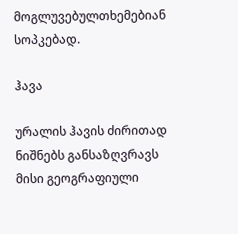მოგლუვებულთხემებიან სოპკებად.

ჰავა

ურალის ჰავის ძირითად ნიშნებს განსაზღვრავს მისი გეოგრაფიული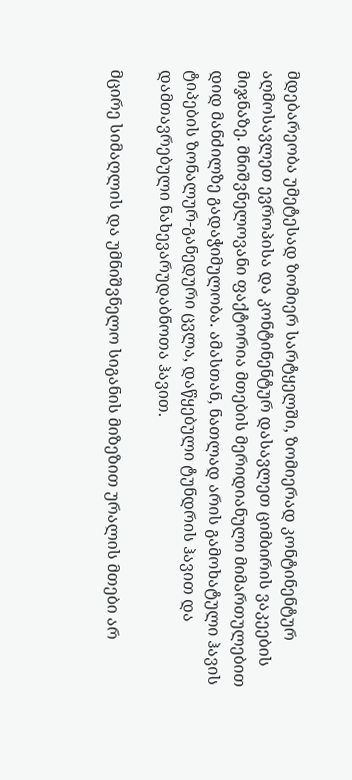მდებარეობა უმეტესად ზომიერ სარტყელში, ზომიერად კონტინენტურ აღმოსავლეთ ევროპისა და კონტინენტურ დასავლეთ ციმბირის ვაკეების მიჯნაზე. მნიშვნელოვანი ფაქტორია მთების მერიდიანული მიმართულებით დიდ მანძილზე გადაჭიმულობა. ამასთან, ნათლად არის გამოხატული ჰავის ტიპების ზონალურ-განედური ცვლა, დაწყებული ტუნდრის ჰავით და დამთავრებული ნახევარუდაბნოთა ჰავით.

მცირე სიმაღლის და უმნიშვნელო სიგანის მიზეზით ურალის მთები არ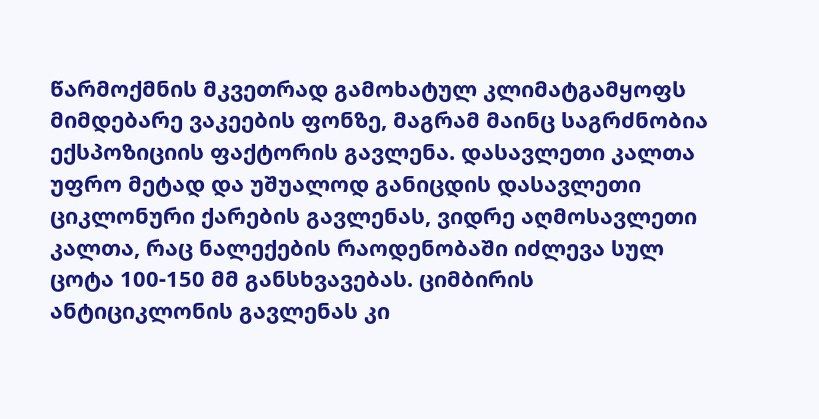წარმოქმნის მკვეთრად გამოხატულ კლიმატგამყოფს მიმდებარე ვაკეების ფონზე, მაგრამ მაინც საგრძნობია ექსპოზიციის ფაქტორის გავლენა. დასავლეთი კალთა უფრო მეტად და უშუალოდ განიცდის დასავლეთი ციკლონური ქარების გავლენას, ვიდრე აღმოსავლეთი კალთა, რაც ნალექების რაოდენობაში იძლევა სულ ცოტა 100-150 მმ განსხვავებას. ციმბირის ანტიციკლონის გავლენას კი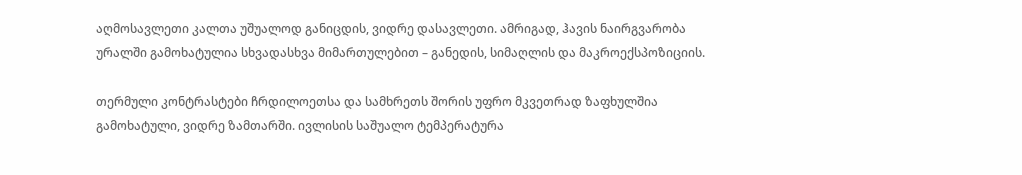აღმოსავლეთი კალთა უშუალოდ განიცდის, ვიდრე დასავლეთი. ამრიგად, ჰავის ნაირგვარობა ურალში გამოხატულია სხვადასხვა მიმართულებით – განედის, სიმაღლის და მაკროექსპოზიციის.

თერმული კონტრასტები ჩრდილოეთსა და სამხრეთს შორის უფრო მკვეთრად ზაფხულშია გამოხატული, ვიდრე ზამთარში. ივლისის საშუალო ტემპერატურა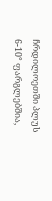ჩრდილოეთში პლუს 6-10° ფარგლებშია,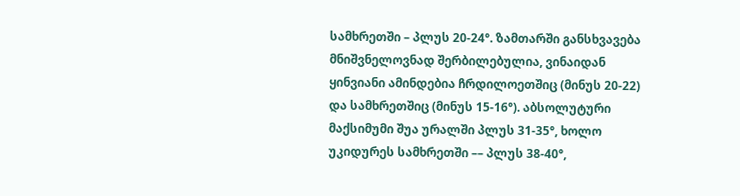სამხრეთში – პლუს 20-24°. ზამთარში განსხვავება მნიშვნელოვნად შერბილებულია, ვინაიდან ყინვიანი ამინდებია ჩრდილოეთშიც (მინუს 20-22) და სამხრეთშიც (მინუს 15-16°). აბსოლუტური მაქსიმუმი შუა ურალში პლუს 31-35°, ხოლო უკიდურეს სამხრეთში –– პლუს 38-40°,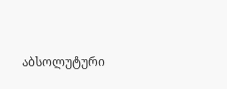აბსოლუტური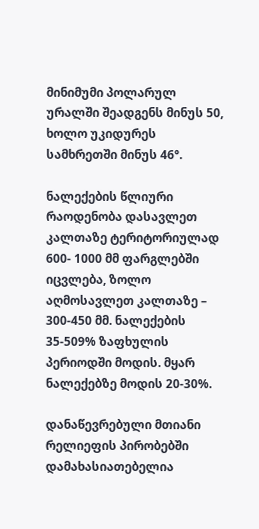მინიმუმი პოლარულ ურალში შეადგენს მინუს 50, ხოლო უკიდურეს სამხრეთში მინუს 46°.

ნალექების წლიური რაოდენობა დასავლეთ კალთაზე ტერიტორიულად 600- 1000 მმ ფარგლებში იცვლება, ზოლო აღმოსავლეთ კალთაზე – 300-450 მმ. ნალექების 35-509% ზაფხულის პერიოდში მოდის. მყარ ნალექებზე მოდის 20-30%.

დანაწევრებული მთიანი რელიეფის პირობებში დამახასიათებელია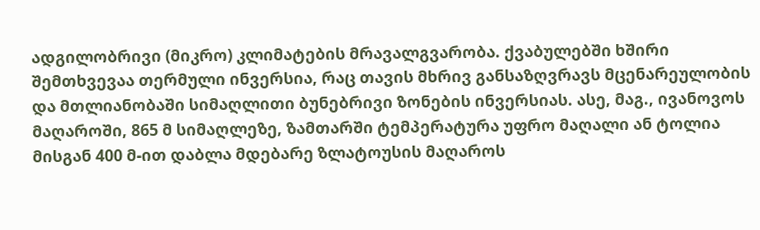ადგილობრივი (მიკრო) კლიმატების მრავალგვარობა. ქვაბულებში ხშირი შემთხვევაა თერმული ინვერსია, რაც თავის მხრივ განსაზღვრავს მცენარეულობის და მთლიანობაში სიმაღლითი ბუნებრივი ზონების ინვერსიას. ასე, მაგ., ივანოვოს მაღაროში, 865 მ სიმაღლეზე, ზამთარში ტემპერატურა უფრო მაღალი ან ტოლია მისგან 400 მ-ით დაბლა მდებარე ზლატოუსის მაღაროს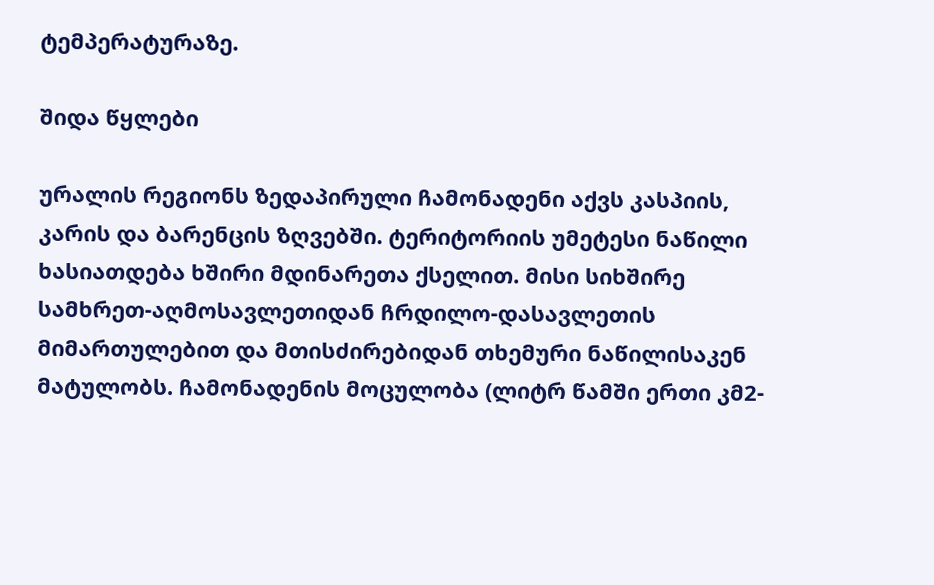ტემპერატურაზე.

შიდა წყლები

ურალის რეგიონს ზედაპირული ჩამონადენი აქვს კასპიის, კარის და ბარენცის ზღვებში. ტერიტორიის უმეტესი ნაწილი ხასიათდება ხშირი მდინარეთა ქსელით. მისი სიხშირე სამხრეთ-აღმოსავლეთიდან ჩრდილო-დასავლეთის მიმართულებით და მთისძირებიდან თხემური ნაწილისაკენ მატულობს. ჩამონადენის მოცულობა (ლიტრ წამში ერთი კმ2-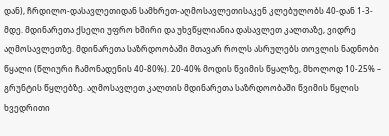დან), ჩრდილო-დასავლეთიდან სამხრეთ-აღმოსავლეთისაკენ კლებულობს 40-დან 1-3-მდე. მდინარეთა ქსელი უფრო ხშირი და უხვწყლიანია დასავლეთ კალთაზე, ვიდრე აღმოსავლეთზე. მდინარეთა საზრდოობაში მთავარ როლს ასრულებს თოვლის ნადნობი წყალი (წლიური ჩამონადენის 40-80%). 20-40% მოდის წვიმის წყალზე, მხოლოდ 10-25% – გრუნტის წყლებზე. აღმოსავლეთ კალთის მდინარეთა საზრდოობაში წვიმის წყლის ხვედრითი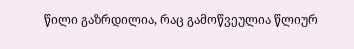წილი გაზრდილია, რაც გამოწვეულია წლიურ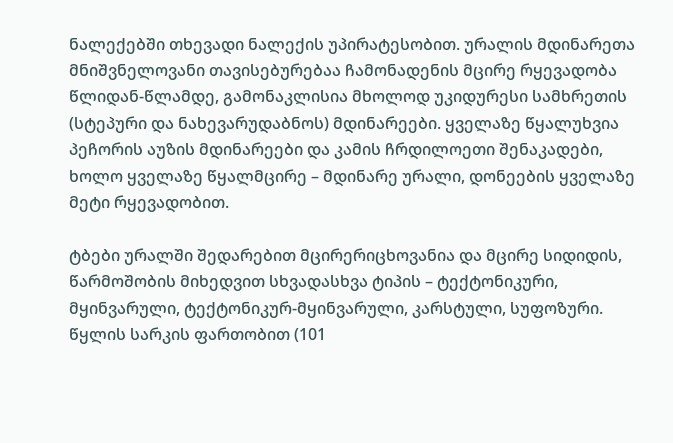ნალექებში თხევადი ნალექის უპირატესობით. ურალის მდინარეთა მნიშვნელოვანი თავისებურებაა ჩამონადენის მცირე რყევადობა წლიდან-წლამდე, გამონაკლისია მხოლოდ უკიდურესი სამხრეთის (სტეპური და ნახევარუდაბნოს) მდინარეები. ყველაზე წყალუხვია პეჩორის აუზის მდინარეები და კამის ჩრდილოეთი შენაკადები, ხოლო ყველაზე წყალმცირე – მდინარე ურალი, დონეების ყველაზე მეტი რყევადობით.

ტბები ურალში შედარებით მცირერიცხოვანია და მცირე სიდიდის, წარმოშობის მიხედვით სხვადასხვა ტიპის – ტექტონიკური, მყინვარული, ტექტონიკურ-მყინვარული, კარსტული, სუფოზური. წყლის სარკის ფართობით (101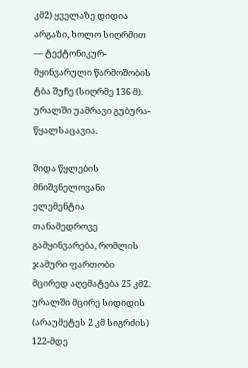კმ2) ყველაზე დიდია არგაზი, ხოლო სიღრმით — ტექტონიკურ-მყინვარული წარმოშობის ტბა შუჩე (სიღრმე 136 მ). ურალში უამრავი გუბურა-წყალსაცავია.

შიდა წყლების მნიშვნელოვანი ელემენტია თანამედროვე გამყინვარება, რომლის ჯამური ფართობი მცირედ აღემატება 25 კმ2. ურალში მცირე სიდიდის (არაუმეტეს 2 კმ სიგრძის) 122-მდე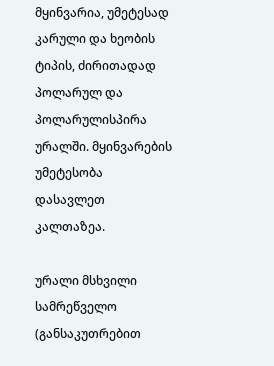მყინვარია, უმეტესად კარული და ხეობის ტიპის, ძირითადად პოლარულ და პოლარულისპირა ურალში. მყინვარების უმეტესობა დასავლეთ კალთაზეა.

ურალი მსხვილი სამრეწველო (განსაკუთრებით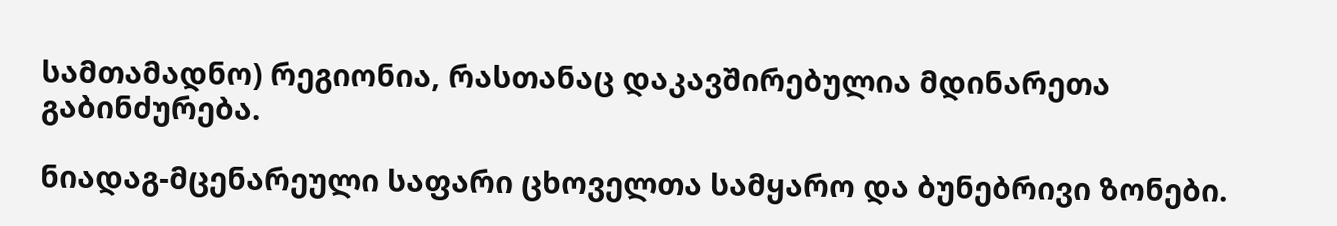სამთამადნო) რეგიონია, რასთანაც დაკავშირებულია მდინარეთა გაბინძურება.

ნიადაგ-მცენარეული საფარი ცხოველთა სამყარო და ბუნებრივი ზონები.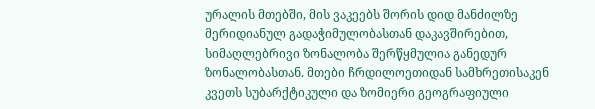ურალის მთებში, მის ვაკეებს შორის დიდ მანძილზე მერიდიანულ გადაჭიმულობასთან დაკავშირებით, სიმაღლებრივი ზონალობა შერწყმულია განედურ ზონალობასთან. მთები ჩრდილოეთიდან სამხრეთისაკენ კვეთს სუბარქტიკული და ზომიერი გეოგრაფიული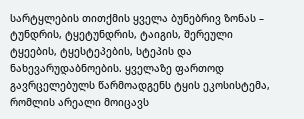სარტყლების თითქმის ყველა ბუნებრივ ზონას – ტუნდრის, ტყეტუნდრის, ტაიგის, შერეული ტყეების, ტყესტეპების, სტეპის და ნახევარუდაბნოების. ყველაზე ფართოდ გავრცელებულს წარმოადგენს ტყის ეკოსისტემა, რომლის არეალი მოიცავს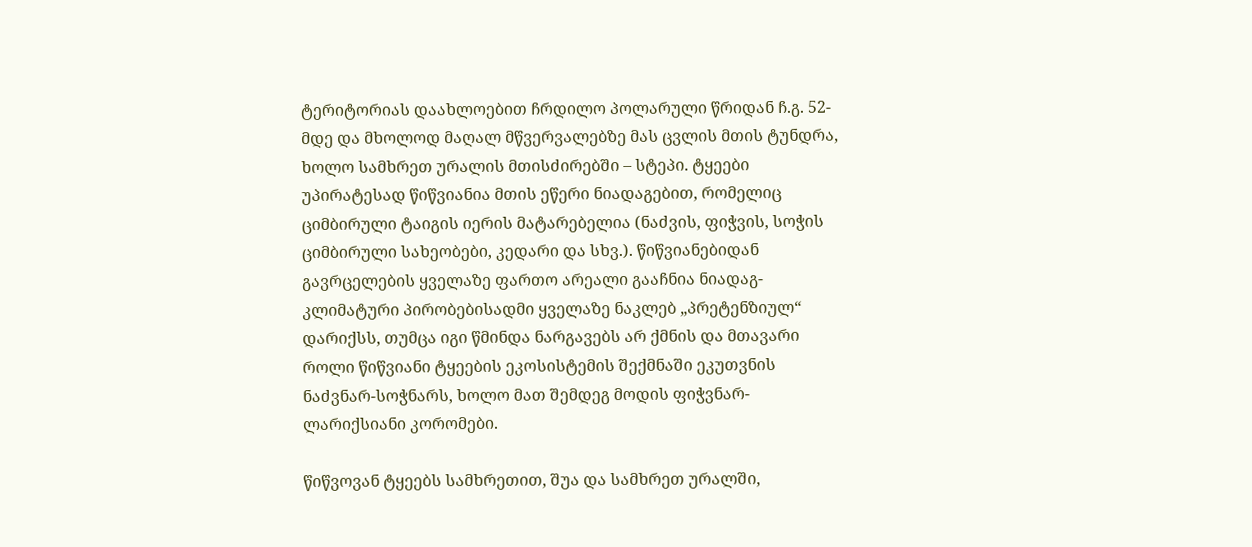ტერიტორიას დაახლოებით ჩრდილო პოლარული წრიდან ჩ.გ. 52-მდე და მხოლოდ მაღალ მწვერვალებზე მას ცვლის მთის ტუნდრა, ხოლო სამხრეთ ურალის მთისძირებში – სტეპი. ტყეები უპირატესად წიწვიანია მთის ეწერი ნიადაგებით, რომელიც ციმბირული ტაიგის იერის მატარებელია (ნაძვის, ფიჭვის, სოჭის ციმბირული სახეობები, კედარი და სხვ.). წიწვიანებიდან გავრცელების ყველაზე ფართო არეალი გააჩნია ნიადაგ-კლიმატური პირობებისადმი ყველაზე ნაკლებ „პრეტენზიულ“ დარიქსს, თუმცა იგი წმინდა ნარგავებს არ ქმნის და მთავარი როლი წიწვიანი ტყეების ეკოსისტემის შექმნაში ეკუთვნის ნაძვნარ-სოჭნარს, ხოლო მათ შემდეგ მოდის ფიჭვნარ-ლარიქსიანი კორომები.

წიწვოვან ტყეებს სამხრეთით, შუა და სამხრეთ ურალში,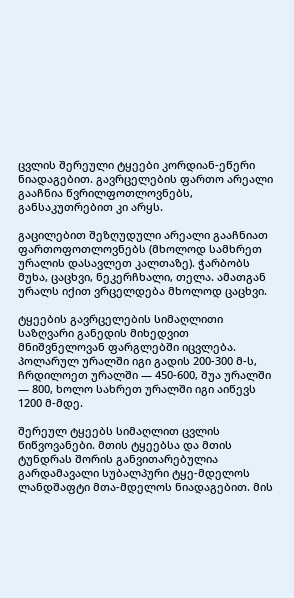ცვლის შერეული ტყეები კორდიან-ეწერი ნიადაგებით. გავრცელების ფართო არეალი გააჩნია წვრილფოთლოვნებს, განსაკუთრებით კი არყს.

გაცილებით შეზღუდული არეალი გააჩნიათ ფართოფოთლოვნებს (მხოლოდ სამხრეთ ურალის დასავლეთ კალთაზე). ჭარბობს მუხა, ცაცხვი, ნეკერჩხალი, თელა. ამათგან ურალს იქით ვრცელდება მხოლოდ ცაცხვი.

ტყეების გავრცელების სიმაღლითი საზღვარი განედის მიხედვით მნიშვნელოვან ფარგლებში იცვლება. პოლარულ ურალში იგი გადის 200-300 მ-ს, ჩრდილოეთ ურალში — 450-600, შუა ურალში — 800, ხოლო სახრეთ ურალში იგი აიწევს 1200 მ-მდე.

შერეულ ტყეებს სიმაღლით ცვლის წიწვოვანები. მთის ტყეებსა და მთის ტუნდრას შორის განვითარებულია გარდამავალი სუბალპური ტყე-მდელოს ლანდშაფტი მთა-მდელოს ნიადაგებით. მის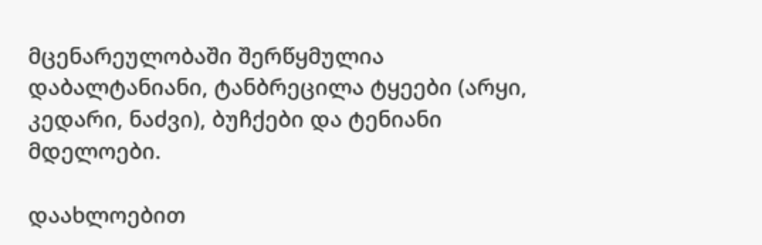მცენარეულობაში შერწყმულია დაბალტანიანი, ტანბრეცილა ტყეები (არყი, კედარი, ნაძვი), ბუჩქები და ტენიანი მდელოები.

დაახლოებით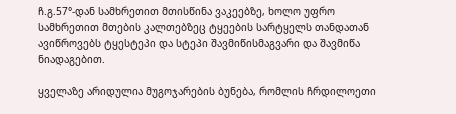ჩ.გ.57°-დან სამხრეთით მთისწინა ვაკეებზე, ხოლო უფრო სამხრეთით მთების კალთებზეც ტყეების სარტყელს თანდათან ავიწროვებს ტყესტეპი და სტეპი შავმიწისმაგვარი და შავმიწა ნიადაგებით.

ყველაზე არიდულია მუგოჯარების ბუნება, რომლის ჩრდილოეთი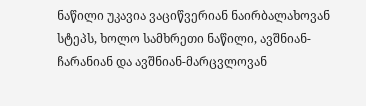ნაწილი უკავია ვაციწვერიან ნაირბალახოვან სტეპს, ხოლო სამხრეთი ნაწილი, ავშნიან-ჩარანიან და ავშნიან-მარცვლოვან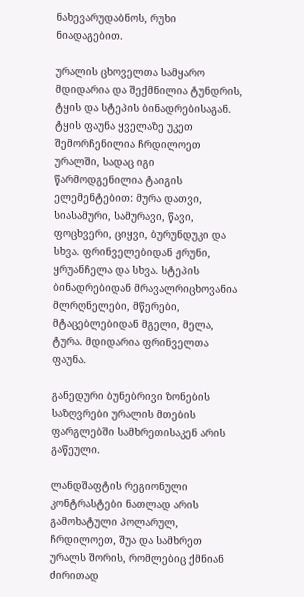ნახევარუდაბნოს, რუხი ნიადაგებით.

ურალის ცხოველთა სამყარო მდიდარია და შექმნილია ტუნდრის, ტყის და სტეპის ბინადრებისაგან. ტყის ფაუნა ყველაზე უკეთ შემორჩენილია ჩრდილოეთ ურალში, სადაც იგი წარმოდგენილია ტაიგის ელემენტებით: მურა დათვი, სიასამური, სამურავი, წავი, ფოცხვერი, ციყვი, ბურუნდუკი და სხვა. ფრინველებიდან ჟრუნი, ყრუანჩელა და სხვა. სტეპის ბინადრებიდან მრავალრიცხოვანია მლრღნელები, მწერები, მტაცებლებიდან მგელი, მელა, ტურა. მდიდარია ფრინველთა ფაუნა.

განედური ბუნებრივი ზონების საზღვრები ურალის მთების ფარგლებში სამხრეთისაკენ არის გაწეული.

ლანდშაფტის რეგიონული კონტრასტები ნათლად არის გამოხატული პოლარულ, ჩრდილოეთ, შუა და სამხრეთ ურალს შორის, რომლებიც ქმნიან ძირითად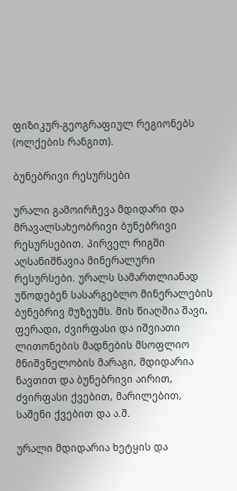ფიზიკურ-გეოგრაფიულ რეგიონებს (ოლქების რანგით).

ბუნებრივი რესურსები

ურალი გამოირჩევა მდიდარი და მრავალსახეობრივი ბუნებრივი რესურსებით. პირველ რიგში აღსანიშნავია მინერალური რესურსები. ურალს სამართლიანად უწოდებენ სასარგებლო მინერალების ბუნებრივ მუზეუმს. მის წიაღშია შავი, ფერადი, ძვირფასი და იშვიათი ლითონების მადნების მსოფლიო მნიშვნელობის მარაგი, მდიდარია ნავთით და ბუნებრივი აირით, ძვირფასი ქვებით, მარილებით, საშენი ქვებით და ა.შ.

ურალი მდიდარია ხეტყის და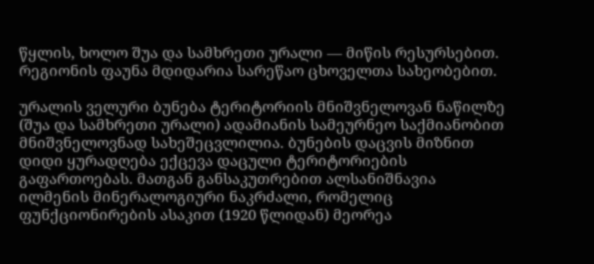წყლის, ხოლო შუა და სამხრეთი ურალი — მიწის რესურსებით. რეგიონის ფაუნა მდიდარია სარეწაო ცხოველთა სახეობებით.

ურალის ველური ბუნება ტერიტორიის მნიშვნელოვან ნაწილზე (შუა და სამხრეთი ურალი) ადამიანის სამეურნეო საქმიანობით მნიშვნელოვნად სახეშეცვლილია. ბუნების დაცვის მიზნით დიდი ყურადღება ექცევა დაცული ტერიტორიების გაფართოებას. მათგან განსაკუთრებით ალსანიშნავია ილმენის მინერალოგიური ნაკრძალი, რომელიც ფუნქციონირების ასაკით (1920 წლიდან) მეორეა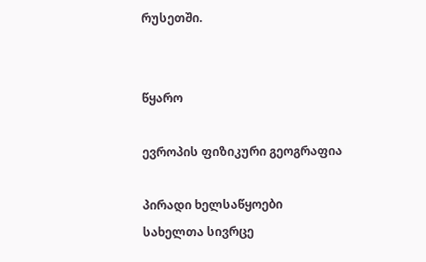რუსეთში.


წყარო

ევროპის ფიზიკური გეოგრაფია

პირადი ხელსაწყოები
სახელთა სივრცე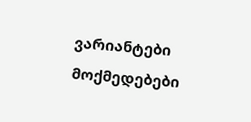ვარიანტები
მოქმედებები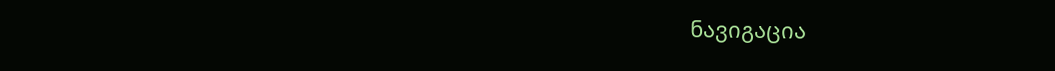ნავიგაცია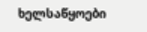ხელსაწყოები